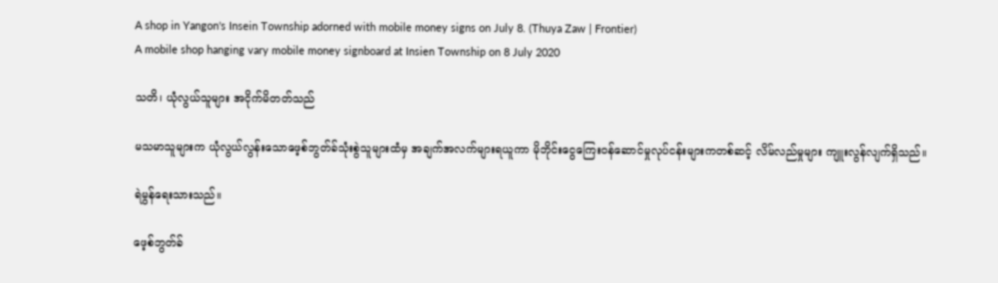A shop in Yangon's Insein Township adorned with mobile money signs on July 8. (Thuya Zaw | Frontier)
A mobile shop hanging vary mobile money signboard at Insien Township on 8 July 2020

သတိ၊ ယုံလွယ်သူများ အငိုက်မိတတ်သည်

မသမာသူများက ယုံလွယ်လွန်းသောဖေ့စ်ဘွတ်ခ်သုံးစွဲသူများထံမှ အချက်အလက်များရယူကာ မိုဘိုင်းငွေကြေးဝန်ဆောင်မှုလုပ်ငန်းများကတစ်ဆင့် လိမ်လည်မှုများ ကျူးလွန်လျက်ရှိသည်။

ရဲမွန်ရေးသားသည်။

ဖေ့စ်ဘွတ်ခ်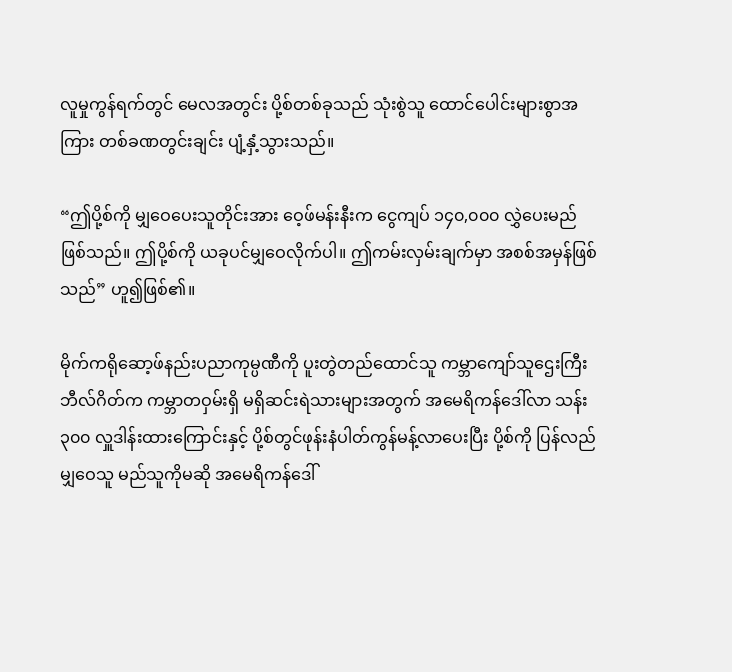လူမှုကွန်ရက်တွင် မေလအတွင်း ပို့စ်တစ်ခုသည် သုံးစွဲသူ ထောင်ပေါင်းများစွာအကြား တစ်ခဏတွင်းချင်း ပျံ့နှံ့သွားသည်။

“ဤပို့စ်ကို မျှဝေပေးသူတိုင်းအား ဝေ့ဖ်မန်းနီးက ငွေကျပ် ၁၄၀,၀၀၀ လွှဲပေးမည်ဖြစ်သည်။ ဤပို့စ်ကို ယခုပင်မျှဝေလိုက်ပါ။ ဤကမ်းလှမ်းချက်မှာ အစစ်အမှန်ဖြစ်သည်” ဟူ၍ဖြစ်၏။

မိုက်ကရိုဆော့ဖ်နည်းပညာကုမ္ပဏီကို ပူးတွဲတည်ထောင်သူ ကမ္ဘာကျော်သူဌေးကြီး ဘီလ်ဂိတ်က ကမ္ဘာတဝှမ်းရှိ မရှိဆင်းရဲသားများအတွက် အမေရိကန်ဒေါ်လာ သန်း၃၀၀ လှူဒါန်းထားကြောင်းနှင့် ပို့စ်တွင်ဖုန်းနံပါတ်ကွန်မန့်လာပေးပြီး ပို့စ်ကို ပြန်လည်မျှဝေသူ မည်သူကိုမဆို အမေရိကန်ဒေါ်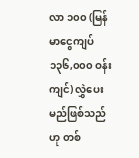လာ ၁၀၀ (မြန်မာငွေကျပ် ၁၃၆,၀၀၀ ဝန်းကျင်) လွှဲပေးမည်ဖြစ်သည်ဟု တစ်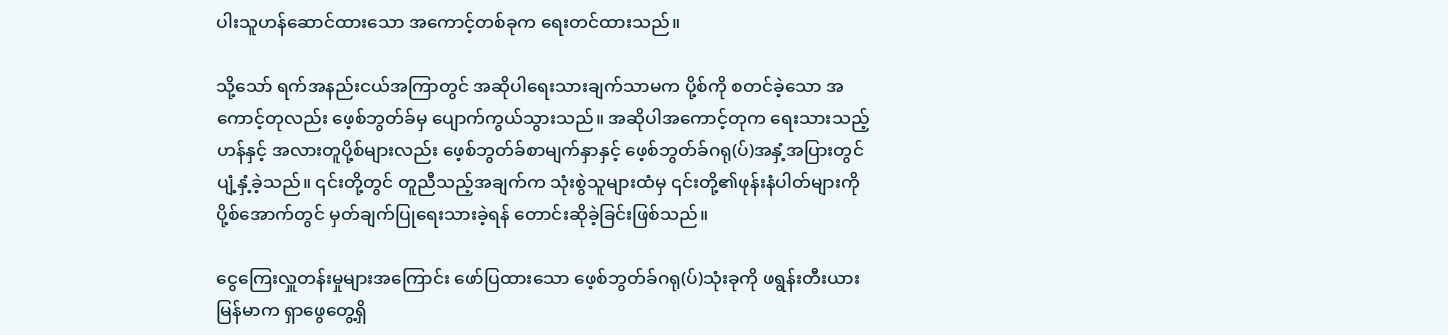ပါးသူဟန်ဆောင်ထားသော အကောင့်တစ်ခုက ရေးတင်ထားသည်။

သို့သော် ရက်အနည်းငယ်အကြာတွင် အဆိုပါရေးသားချက်သာမက ပို့စ်ကို စတင်ခဲ့သော အကောင့်တုလည်း ဖေ့စ်ဘွတ်ခ်မှ ပျောက်ကွယ်သွားသည်။ အဆိုပါအကောင့်တုက ရေးသားသည့်ဟန်နှင့် အလားတူပို့စ်များလည်း ဖေ့စ်ဘွတ်ခ်စာမျက်နှာနှင့် ဖေ့စ်ဘွတ်ခ်ဂရု(ပ်)အနှံ့အပြားတွင် ပျံ့နှံ့ခဲ့သည်။ ၎င်းတို့တွင် တူညီသည့်အချက်က သုံးစွဲသူများထံမှ ၎င်းတို့၏ဖုန်းနံပါတ်များကို ပို့စ်အောက်တွင် မှတ်ချက်ပြုရေးသားခဲ့ရန် တောင်းဆိုခဲ့ခြင်းဖြစ်သည်။

ငွေကြေးလှူတန်းမှုများအကြောင်း ဖော်ပြထားသော ဖေ့စ်ဘွတ်ခ်ဂရု(ပ်)သုံးခုကို ဖရွန်းတီးယားမြန်မာက ရှာဖွေတွေ့ရှိ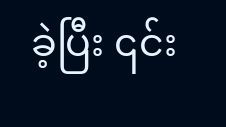ခဲ့ပြီး ၎င်း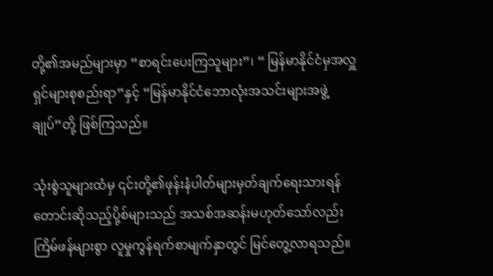တို့၏အမည်များမှာ “စာရင်းပေးကြသူများ”၊ “ မြန်မာနိုင်ငံမှအလှူရှင်များစုစည်းရာ”နှင့် “မြန်မာနိုင်ငံဘောလုံးအသင်းများအဖွဲ့ချုပ်”တို့ ဖြစ်ကြသည်။

သုံးစွဲသူများထံမှ ၎င်းတို့၏ဖုန်းနံပါတ်များမှတ်ချက်ရေးသားရန် တောင်းဆိုသည့်ပို့စ်များသည် အသစ်အဆန်းမဟုတ်သော်လည်း ကြိမ်ဖန်များစွာ လူမှုကွန်ရက်စာမျက်နှာတွင် မြင်တွေ့လာရသည်။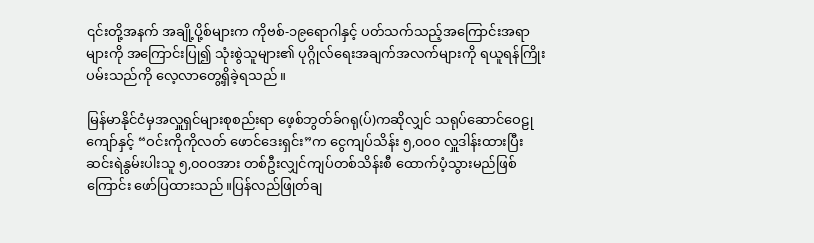၎င်းတို့အနက် အချို့ပို့စ်များက ကိုဗစ်-၁၉ရောဂါနှင့် ပတ်သက်သည့်အကြောင်းအရာများကို အကြောင်းပြု၍ သုံးစွဲသူများ၏ ပုဂ္ဂိုလ်ရေးအချက်အလက်များကို ရယူရန်ကြိုးပမ်းသည်ကို လေ့လာတွေ့ရှိခဲ့ရသည်။

မြန်မာနိုင်ငံမှအလှူရှင်များစုစည်းရာ ဖေ့စ်ဘွတ်ခ်ဂရု(ပ်)ကဆိုလျှင် သရုပ်ဆောင်ဝေဠုကျော်နှင့် “ဝင်းကိုကိုလတ် ဖောင်ဒေးရှင်း”က ငွေကျပ်သိန်း ၅,၀၀၀ လှူဒါန်းထားပြီး ဆင်းရဲနွမ်းပါးသူ ၅,၀၀၀အား တစ်ဦးလျှင်ကျပ်တစ်သိန်းစီ ထောက်ပံ့သွားမည်ဖြစ်ကြောင်း ဖော်ပြထားသည်။ပြန်လည်ဖြုတ်ချ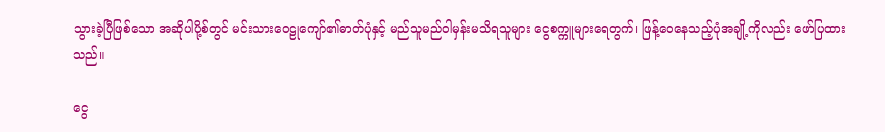သွားခဲ့ပြီဖြစ်သော အဆိုပါပို့စ်တွင် မင်းသားဝေဠုကျော်၏ဓာတ်ပုံနှင့် မည်သူမည်ဝါမှန်းမသိရသူများ ငွေစက္ကူများရေတွက်၊ ဖြန့်ဝေနေသည့်ပုံအချို့ကိုလည်း ဖော်ပြထားသည်။

ငွေ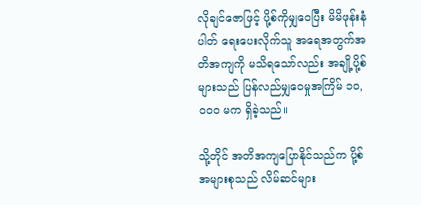လိုချင်ဇောဖြင့် ပို့စ်ကိုမျှဝေပြီး မိမိဖုန်းနံပါတ် ရေးပေးလိုက်သူ အရေအတွက်အတိအကျကို မသိရသော်လည်း အချို့ပို့စ်များသည် ပြန်လည်မျှဝေမှုအကြိမ် ၁၀,၀၀၀ မက ရှိခဲ့သည်။

သို့တိုင် အတိအကျပြောနိုင်သည်က ပို့စ်အများစုသည် လိမ်ဆင်များ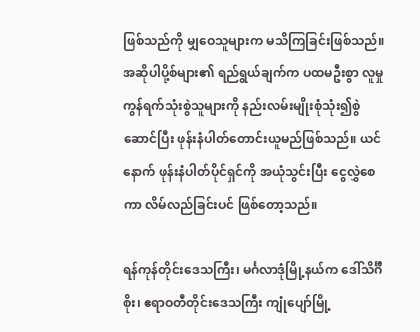ဖြစ်သည်ကို မျှဝေသူများက မသိကြခြင်းဖြစ်သည်။ အဆိုပါပို့စ်များ၏ ရည်ရွယ်ချက်က ပထမဦးစွာ လူမှုကွန်ရက်သုံးစွဲသူများကို နည်းလမ်းမျိုးစုံသုံး၍စွဲဆောင်ပြီး ဖုန်းနံပါတ်တောင်းယူမည်ဖြစ်သည်။ ယင်နောက် ဖုန်းနံပါတ်ပိုင်ရှင်ကို အယုံသွင်းပြီး ငွေလွှဲစေကာ လိမ်လည်ခြင်းပင် ဖြစ်တော့သည်။

ရန်ကုန်တိုင်းဒေသကြီး၊ မင်္ဂလာဒုံမြို့နယ်က ဒေါ်သိင်္ဂီစိုး၊ ဧရာဝတီတိုင်းဒေသကြီး ကျုံပျော်မြို့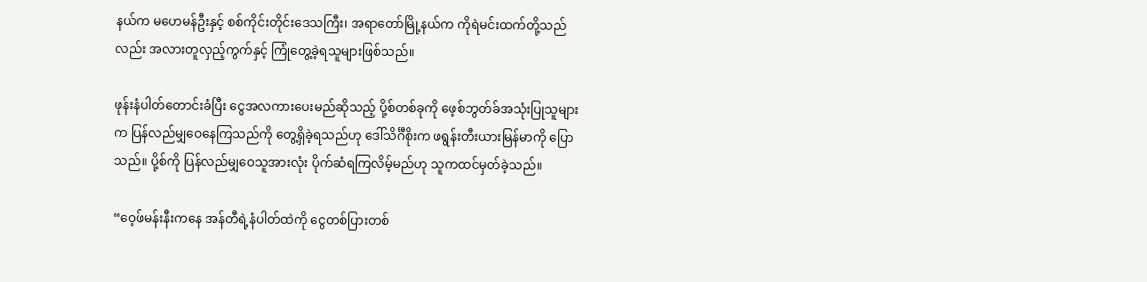နယ်က မဟေမန်ဦးနှင့် စစ်ကိုင်းတိုင်းဒေသကြီး၊ အရာတော်မြို့နယ်က ကိုရဲမင်းထက်တို့သည်လည်း အလားတူလှည့်ကွက်နှင့် ကြုံတွေ့ခဲ့ရသူများဖြစ်သည်။

ဖုန်းနံပါတ်တောင်းခံပြီး ငွေအလကားပေးမည်ဆိုသည့် ပို့စ်တစ်ခုကို ဖေ့စ်ဘွတ်ခ်အသုံးပြုသူများက ပြန်လည်မျှဝေနေကြသည်ကို တွေ့ရှိခဲ့ရသည်ဟု ဒေါ်သိင်္ဂီစိုးက ဖရွန်းတီးယားမြန်မာကို ပြောသည်။ ပို့စ်ကို ပြန်လည်မျှဝေသူအားလုံး ပိုက်ဆံရကြလိမ့်မည်ဟု သူကထင်မှတ်ခဲ့သည်။

“ဝေ့ဖ်မန်းနီးကနေ အန်တီရဲ့နံပါတ်ထဲကို ငွေတစ်ပြားတစ်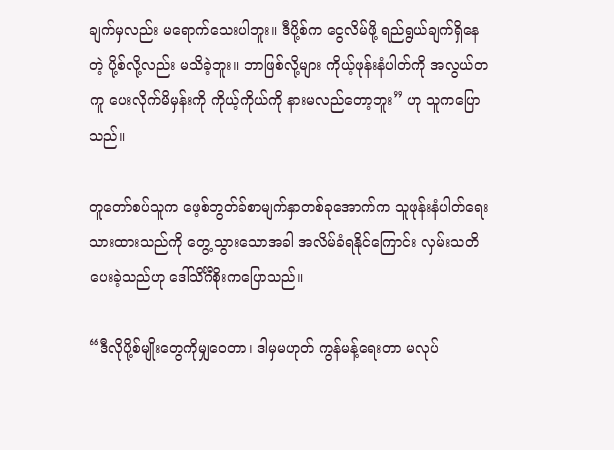ချက်မှလည်း မရောက်သေးပါဘူး။ ဒီပို့စ်က ငွေလိမ်ဖို့ ရည်ရွယ်ချက်ရှိနေတဲ့ ပို့စ်လို့လည်း မသိခဲ့ဘူး။ ဘာဖြစ်လို့များ ကိုယ့်ဖုန်းနံပါတ်ကို အလွယ်တကူ ပေးလိုက်မိမှန်းကို ကိုယ့်ကိုယ်ကို နားမလည်တော့ဘူး” ဟု သူကပြောသည်။

တူတော်စပ်သူက ဖေ့စ်ဘွတ်ခ်စာမျက်နှာတစ်ခုအောက်က သူဖုန်းနံပါတ်ရေးသားထားသည်ကို တွေ့သွားသောအခါ အလိမ်ခံရနိုင်ကြောင်း လှမ်းသတိပေးခဲ့သည်ဟု ဒေါ်သိင်္ဂီစိုးကပြောသည်။

“ဒီလိုပို့စ်မျိုးတွေကိုမျှဝေတာ၊ ဒါမှမဟုတ် ကွန်မန့်ရေးတာ မလုပ်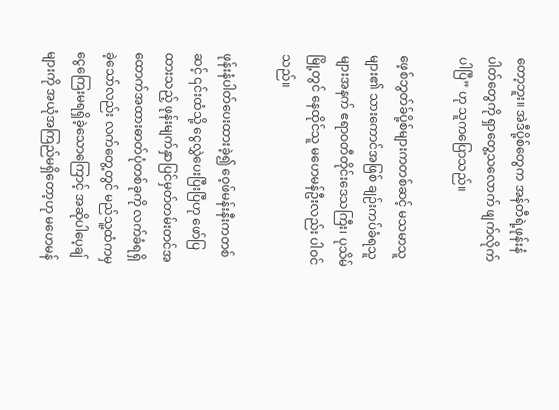တော့ဘူး။ အဲဒီပို့စ်တွေက အန်တီရဲ့ဖုန်းနံပါတ်တွေကို ရှာတွေ့သလောက် ဖျက်လိုက်ပါပြီ” ဟု သူကပြောသည်။

ဖေ့စ်ဘွတ်ခ်ပို့စ်များကတစ်ဆင့် မသမာသူများ၏ သားကောင်အဖြစ် ချဉ်းကပ်ခံရသူများအနက် ဧရာဝတီတိုင်းဒေသကြီး၊ ပုသိမ်မြို့တွင် နေထိုင်သူ မဟေမန်ဦးလည်း ပါဝင်သည်။

ဖုန်းနံပါတ်ပေးထားခဲ့၍ ဝေ့ဖ်မန်းနီးကတစ်ဆင့် ၎င်းထံသို့ ငွေလွှဲပေးပြီးပြီဟု ဖော်ပြထားသည့် ဖုန်းမျက်နှာပြင်မှတ်တမ်းတင်အထောက်အထားဓာတ်ပုံတစ်ခုကို လက်ခံရရှိခဲ့သော်လည်း လက်တွေ့တွင် မည်သူ့ထံကမှ ငွေကြေးမရရှိခဲ့သောကြောင့် အဆိုပါပေ့ချ်များကို အယုံအကြည်မရှိတော့ဟု မဟေမန်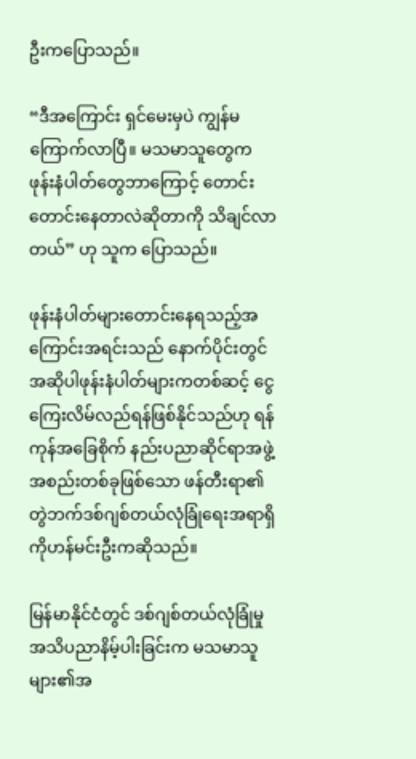ဦးကပြောသည်။

“ဒီအကြောင်း ရှင်မေးမှပဲ ကျွန်မကြောက်လာပြီ။ မသမာသူတွေက ဖုန်းနံပါတ်တွေဘာကြောင့် တောင်းတောင်းနေတာလဲဆိုတာကို သိချင်လာတယ်” ဟု သူက ပြောသည်။

ဖုန်းနံပါတ်များတောင်းနေရသည့်အကြောင်းအရင်းသည် နောက်ပိုင်းတွင် အဆိုပါဖုန်းနံပါတ်များကတစ်ဆင့် ငွေကြေးလိမ်လည်ရန်ဖြစ်နိုင်သည်ဟု ရန်ကုန်အခြေစိုက် နည်းပညာဆိုင်ရာအဖွဲ့အစည်းတစ်ခုဖြစ်သော ဖန်တီးရာ၏ တွဲဘက်ဒစ်ဂျစ်တယ်လုံခြုံရေးအရာရှိ ကိုဟန်မင်းဦးကဆိုသည်။

မြန်မာနိုင်ငံတွင် ဒစ်ဂျစ်တယ်လုံခြုံမှုအသိပညာနိမ့်ပါးခြင်းက မသမာသူများ၏အ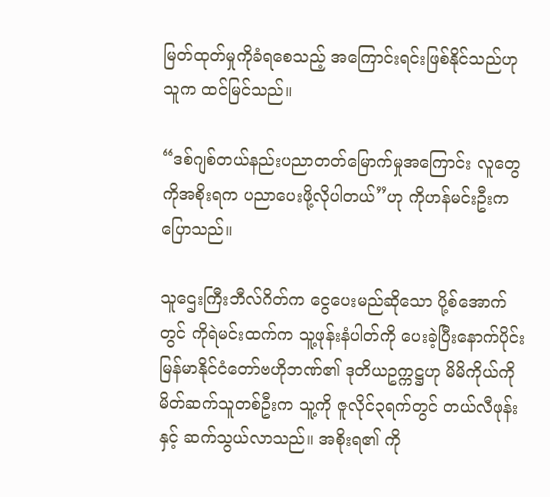မြတ်ထုတ်မှုကိုခံရစေသည့် အကြောင်းရင်းဖြစ်နိုင်သည်ဟု သူက ထင်မြင်သည်။

“ဒစ်ဂျစ်တယ်နည်းပညာတတ်မြောက်မှုအကြောင်း လူတွေကိုအစိုးရက ပညာပေးဖို့လိုပါတယ်”ဟု ကိုဟန်မင်းဦးက ပြောသည်။

သူဌေးကြီးဘီလ်ဂိတ်က ငွေပေးမည်ဆိုသော ပို့စ်အောက်တွင် ကိုရဲမင်းထက်က သူ့ဖုန်းနံပါတ်ကို ပေးခဲ့ပြီးနောက်ပိုင်း မြန်မာနိုင်ငံတော်ဗဟိုဘဏ်၏ ဒုတိယဥက္ကဋ္ဌဟု မိမိကိုယ်ကို မိတ်ဆက်သူတစ်ဦးက သူ့ကို ဇူလိုင်၃ရက်တွင် တယ်လီဖုန်းနှင့် ဆက်သွယ်လာသည်။ အစိုးရ၏ ကို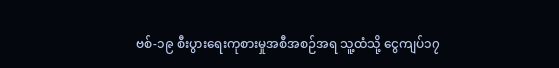ဗစ်-၁၉ စီးပွားရေးကုစားမှုအစီအစဉ်အရ သူ့ထံသို့ ငွေကျပ်၁၇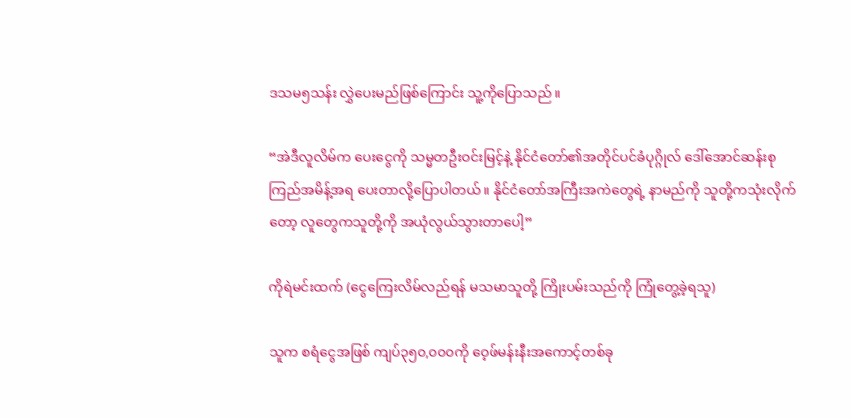ဒသမ၅သန်း လွှဲပေးမည်ဖြစ်ကြောင်း သူ့ကိုပြောသည်။

“အဲဒီလူလိမ်က ပေးငွေကို သမ္မတဦးဝင်းမြင့်နဲ့ နိုင်ငံတော်၏အတိုင်ပင်ခံပုဂ္ဂိုလ် ဒေါ်အောင်ဆန်းစုကြည်အမိန့်အရ ပေးတာလို့ပြောပါတယ်။ နိုင်ငံတော်အကြီးအကဲတွေရဲ့ နာမည်ကို သူတို့ကသုံးလိုက်တော့ လူတွေကသူတို့ကို အယုံလွယ်သွားတာပေါ့”

ကိုရဲမင်းထက် (ငွေကြေးလိမ်လည်ရန် မသမာသူတို့ ကြိုးပမ်းသည်ကို ကြုံတွေ့ခဲ့ရသူ)

သူက စရံငွေအဖြစ် ကျပ်၃၅၀,၀၀၀ကို ဝေ့ဖ်မန်းနီးအကောင့်တစ်ခု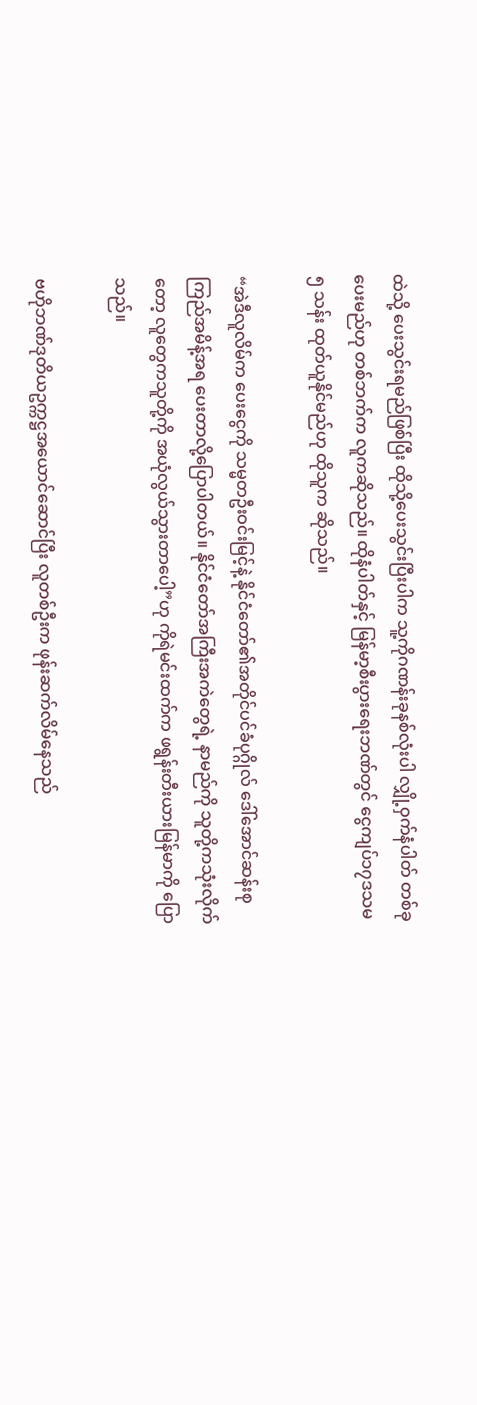ထဲသို့ ပေးသွင်းရမည်ဖြစ်ပြီး ထိုသို့ပေးသွင်းပြီးပါက သူ့ကိုဂဏန်းခုနစ်လုံးပါ လျှို့ဝှက်နံပါတ် တစ်ခုပေးမည်ဟု တစ်ဘက်က လူကဆိုသည်။ ထိုနံပါတ်နှင့် မြန်မာ့စီးပွားရေးဘဏ်တွင် ငွေကျပ်၁၇ဒသမ၅ သန်း ထုတ်ယူနိုင်မည်ဟု ထိုသူက ဆိုသည်။

“အဲဒီလူလိမ်က ပေးငွေကို သမ္မတဦးဝင်းမြင့်နဲ့ နိုင်ငံတော်၏အတိုင်ပင်ခံပုဂ္ဂိုလ် ဒေါ်အောင်ဆန်းစုကြည်အမိန့်အရ ပေးတာလို့ပြောပါတယ်။ နိုင်ငံတော်အကြီးအကဲတွေရဲ့ နာမည်ကို သူတို့ကသုံးလိုက်တော့ လူတွေကသူတို့ကို အယုံလွယ်သွားတာပေါ့”ဟု ကိုရဲမင်းထက်က ဖရွန်းတီးယားမြန်မာကို ပြောသည်။

ဗဟိုဘဏ်ဒုတိယဥက္ကဋ္ဌအယောင်ဆောင်ပြီး လူတစ်ဦးက ဖုန်းဆက်လိမ်နေသည်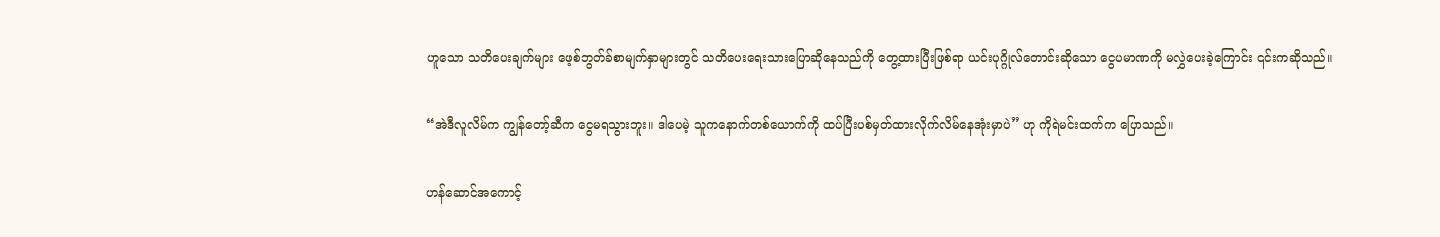ဟူသော သတိပေးချက်များ ဖေ့စ်ဘွတ်ခ်စာမျက်နှာများတွင် သတိပေးရေးသားပြောဆိုနေသည်ကို တွေ့ထားပြီးဖြစ်ရာ ယင်းပုဂ္ဂိုလ်တောင်းဆိုသော ငွေပမာဏကို မလွှဲပေးခဲ့ကြောင်း ၎င်းကဆိုသည်။

“အဲဒီလူလိမ်က ကျွန်တော့်ဆီက ငွေမရသွားဘူး။ ဒါပေမဲ့ သူကနောက်တစ်ယောက်ကို ထပ်ပြီးပစ်မှတ်ထားလိုက်လိမ်နေအုံးမှာပဲ” ဟု ကိုရဲမင်းထက်က ပြောသည်။

ဟန်ဆောင်အကောင့်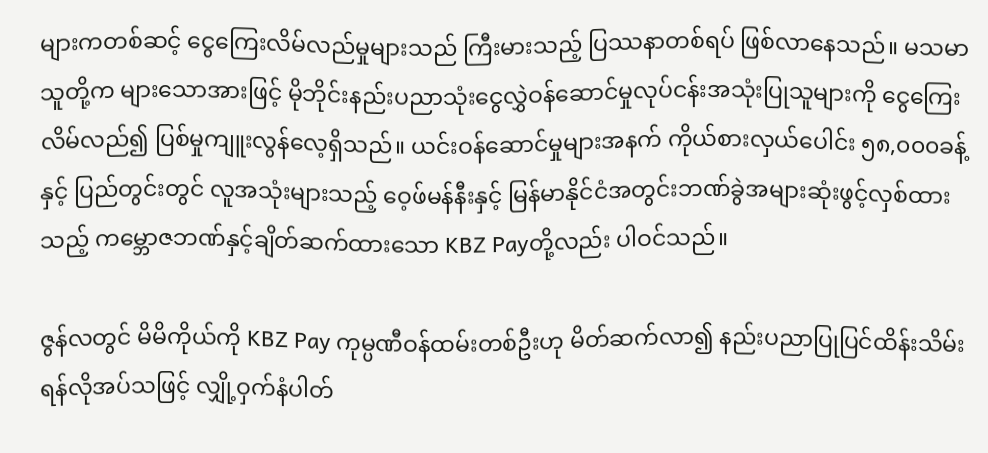များကတစ်ဆင့် ငွေကြေးလိမ်လည်မှုများသည် ကြီးမားသည့် ပြဿနာတစ်ရပ် ဖြစ်လာနေသည်။ မသမာသူတို့က များသောအားဖြင့် မိုဘိုင်းနည်းပညာသုံးငွေလွှဲဝန်ဆောင်မှုလုပ်ငန်းအသုံးပြုသူများကို ငွေကြေးလိမ်လည်၍ ပြစ်မှုကျူးလွန်လေ့ရှိသည်။ ယင်းဝန်ဆောင်မှုများအနက် ကိုယ်စားလှယ်ပေါင်း ၅၈,၀၀၀ခန့်နှင့် ပြည်တွင်းတွင် လူအသုံးများသည့် ဝေ့ဖ်မန်နီးနှင့် မြန်မာနိုင်ငံအတွင်းဘဏ်ခွဲအများဆုံးဖွင့်လှစ်ထားသည့် ကမ္ဘောဇဘဏ်နှင့်ချိတ်ဆက်ထားသော KBZ Payတို့လည်း ပါဝင်သည်။

ဇွန်လတွင် မိမိကိုယ်ကို KBZ Pay ကုမ္ပဏီဝန်ထမ်းတစ်ဦးဟု မိတ်ဆက်လာ၍ နည်းပညာပြုပြင်ထိန်းသိမ်းရန်လိုအပ်သဖြင့် လျှို့ဝှက်နံပါတ်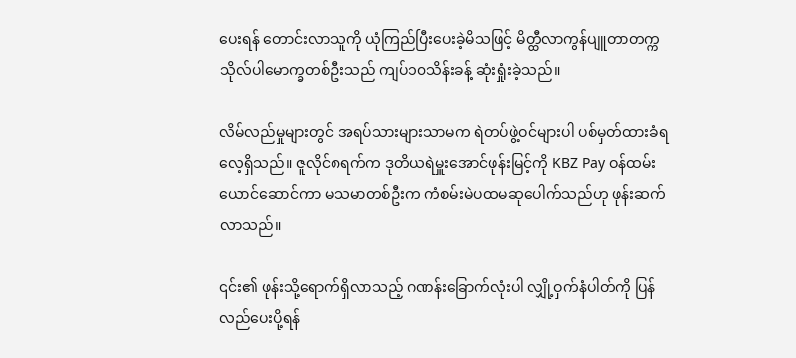ပေးရန် တောင်းလာသူကို ယုံကြည်ပြီးပေးခဲ့မိသဖြင့် မိတ္ထီလာကွန်ပျူတာတက္ကသိုလ်ပါမောက္ခတစ်ဦးသည် ကျပ်၁၀သိန်းခန့် ဆုံးရှုံးခဲ့သည်။

လိမ်လည်မှုများတွင် အရပ်သားများသာမက ရဲတပ်ဖွဲ့ဝင်များပါ ပစ်မှတ်ထားခံရလေ့ရှိသည်။ ဇူလိုင်၈ရက်က ဒုတိယရဲမှူးအောင်ဖုန်းမြင့်ကို KBZ Pay ဝန်ထမ်းယောင်ဆောင်ကာ မသမာတစ်ဦးက ကံစမ်းမဲပထမဆုပေါက်သည်ဟု ဖုန်းဆက်လာသည်။

၎င်း၏ ဖုန်းသို့ရောက်ရှိလာသည့် ဂဏန်းခြောက်လုံးပါ လျှို့ဝှက်နံပါတ်ကို ပြန်လည်ပေးပို့ရန်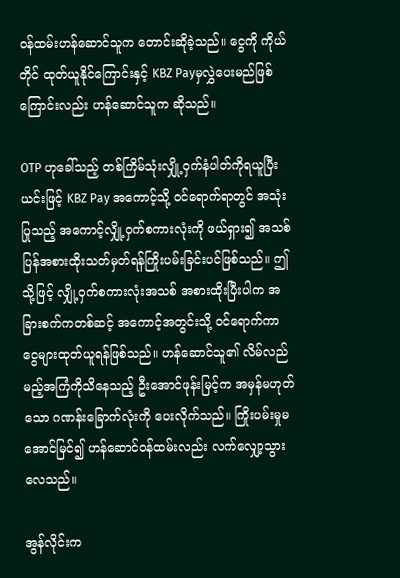ဝန်ထမ်းဟန်ဆောင်သူက တောင်းဆိုခဲ့သည်။ ငွေကို ကိုယ်တိုင် ထုတ်ယူနိုင်ကြောင်းနှင့် KBZ Payမှလွှဲပေးမည်ဖြစ်ကြောင်းလည်း ဟန်ဆောင်သူက ဆိုသည်။

OTP ဟုခေါ်သည့် တစ်ကြိမ်သုံးလျှို့ဝှက်နံပါတ်ကိုရယူပြီး ယင်းဖြင့် KBZ Pay အကောင့်သို့ ဝင်ရောက်ရာတွင် အသုံးပြုသည့် အကောင့်လျှို့ဝှက်စကားလုံးကို ဖယ်ရှား၍ အသစ်ပြန်အစားထိုးသတ်မှတ်ရန်ကြိုးပမ်းခြင်းပင်ဖြစ်သည်။ ဤသို့ဖြင့် လျှို့ဝှက်စကားလုံးအသစ် အစားထိုးပြီးပါက အခြားစက်ကတစ်ဆင့် အကောင့်အတွင်းသို့ ဝင်ရောက်ကာ ငွေများထုတ်ယူရန်ဖြစ်သည်။ ဟန်ဆောင်သူ၏ လိမ်လည်မည့်အကြံကိုသိနေသည့် ဦးအောင်ဖုန်းမြင့်က အမှန်မဟုတ်သော ဂဏန်းခြောက်လုံးကို ပေးလိုက်သည်။ ကြိုးပမ်းမှုမအောင်မြင်၍ ဟန်ဆောင်ဝန်ထမ်းလည်း လက်လျှော့သွားလေသည်။

အွန်လိုင်းက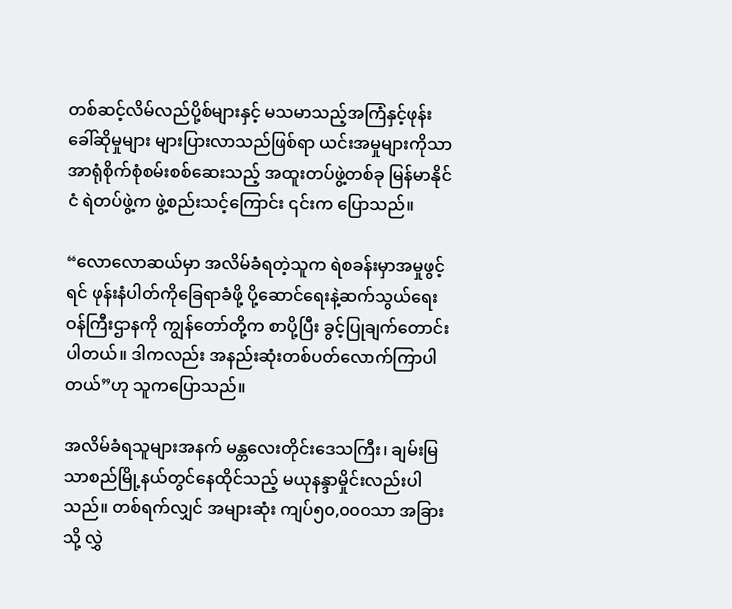တစ်ဆင့်လိမ်လည်ပို့စ်များနှင့် မသမာသည့်အကြံနှင့်ဖုန်းခေါ်ဆိုမှုများ များပြားလာသည်ဖြစ်ရာ ယင်းအမှုများကိုသာ အာရုံစိုက်စုံစမ်းစစ်ဆေးသည့် အထူးတပ်ဖွဲ့တစ်ခု မြန်မာနိုင်ငံ ရဲတပ်ဖွဲ့က ဖွဲ့စည်းသင့်ကြောင်း ၎င်းက ပြောသည်။

“လောလောဆယ်မှာ အလိမ်ခံရတဲ့သူက ရဲစခန်းမှာအမှုဖွင့်ရင် ဖုန်းနံပါတ်ကိုခြေရာခံဖို့ ပို့ဆောင်ရေးနဲ့ဆက်သွယ်ရေးဝန်ကြီးဌာနကို ကျွန်တော်တို့က စာပို့ပြီး ခွင့်ပြုချက်တောင်းပါတယ်။ ဒါကလည်း အနည်းဆုံးတစ်ပတ်လောက်ကြာပါတယ်”ဟု သူကပြောသည်။

အလိမ်ခံရသူများအနက် မန္တလေးတိုင်းဒေသကြီး၊ ချမ်းမြသာစည်မြို့နယ်တွင်နေထိုင်သည့် မယုနန္ဒာမှိုင်းလည်းပါသည်။ တစ်ရက်လျှင် အများဆုံး ကျပ်၅၀,၀၀၀သာ အခြားသို့ လွှဲ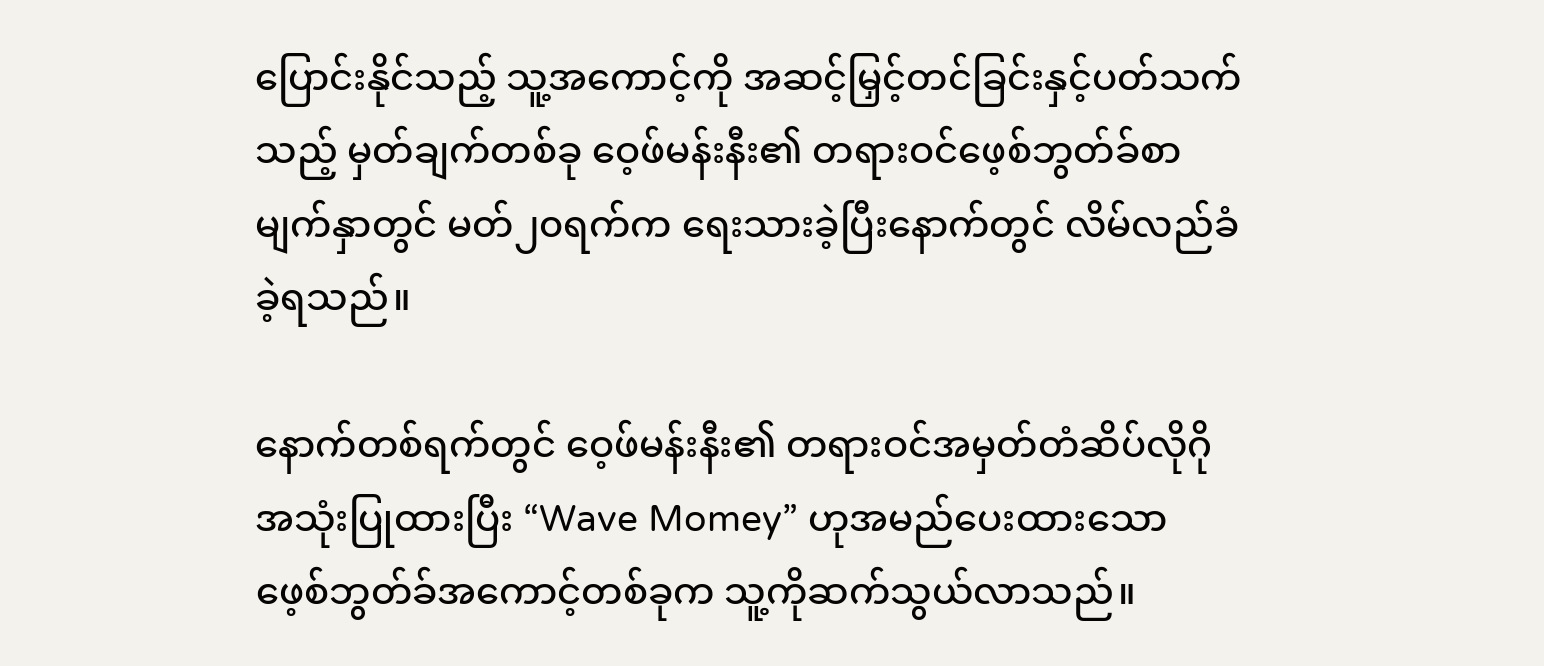ပြောင်းနိုင်သည့် သူ့အကောင့်ကို အဆင့်မြှင့်တင်ခြင်းနှင့်ပတ်သက်သည့် မှတ်ချက်တစ်ခု ဝေ့ဖ်မန်းနီး၏ တရားဝင်ဖေ့စ်ဘွတ်ခ်စာမျက်နှာတွင် မတ်၂၀ရက်က ရေးသားခဲ့ပြီးနောက်တွင် လိမ်လည်ခံခဲ့ရသည်။

နောက်တစ်ရက်တွင် ဝေ့ဖ်မန်းနီး၏ တရားဝင်အမှတ်တံဆိပ်လိုဂိုအသုံးပြုထားပြီး “Wave Momey” ဟုအမည်ပေးထားသော ဖေ့စ်ဘွတ်ခ်အကောင့်တစ်ခုက သူ့ကိုဆက်သွယ်လာသည်။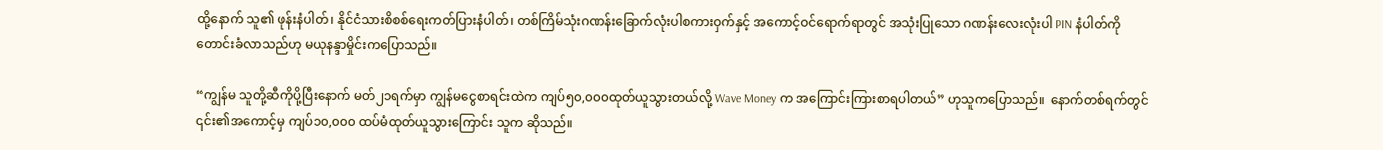ထို့နောက် သူ၏ ဖုန်းနံပါတ်၊ နိုင်ငံသားစိစစ်ရေးကတ်ပြားနံပါတ်၊ တစ်ကြိမ်သုံးဂဏန်းခြောက်လုံးပါစကားဝှက်နှင့် အကောင့်ဝင်ရောက်ရာတွင် အသုံးပြုသော ဂဏန်းလေးလုံးပါ PIN နံပါတ်ကိုတောင်းခံလာသည်ဟု မယုနန္ဒာမှိုင်းကပြောသည်။

“ကျွန်မ သူတို့ဆီကိုပို့ပြီးနောက် မတ်၂၁ရက်မှာ ကျွန်မငွေစာရင်းထဲက ကျပ်၅၀,၀၀၀ထုတ်ယူသွားတယ်လို့ Wave Money က အကြောင်းကြားစာရပါတယ်” ဟုသူကပြောသည်။  နောက်တစ်ရက်တွင် ၎င်း၏အကောင့်မှ ကျပ်၁၀,၀၀၀ ထပ်မံထုတ်ယူသွားကြောင်း သူက ဆိုသည်။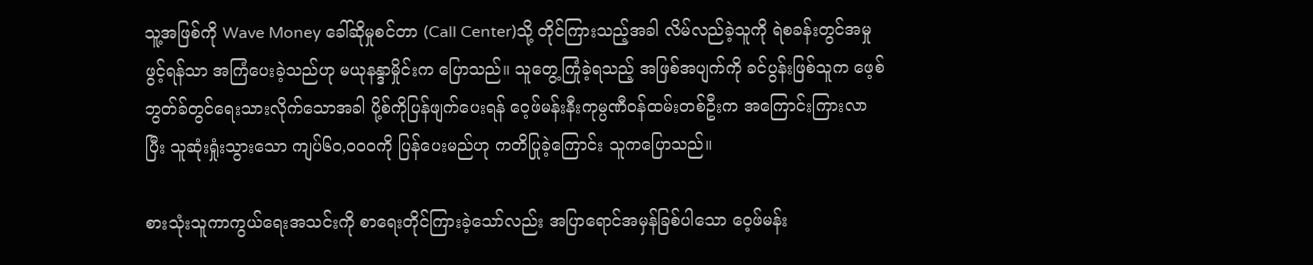သူ့အဖြစ်ကို Wave Money ခေါ်ဆိုမှုစင်တာ (Call Center)သို့ တိုင်ကြားသည့်အခါ လိမ်လည်ခဲ့သူကို ရဲစခန်းတွင်အမှုဖွင့်ရန်သာ အကြံပေးခဲ့သည်ဟု မယုနန္ဒာမှိုင်းက ပြောသည်။ သူတွေ့ကြုံခဲ့ရသည့် အဖြစ်အပျက်ကို ခင်ပွန်းဖြစ်သူက ဖေ့စ်ဘွတ်ခ်တွင်ရေးသားလိုက်သောအခါ ပို့စ်ကိုပြန်ဖျက်ပေးရန် ဝေ့ဖ်မန်းနီးကုမ္ပဏီဝန်ထမ်းတစ်ဦးက အကြောင်းကြားလာပြီး သူဆုံးရှုံးသွားသော ကျပ်၆၀,၀၀၀ကို ပြန်ပေးမည်ဟု ကတိပြုခဲ့ကြောင်း သူကပြောသည်။

စားသုံးသူကာကွယ်ရေးအသင်းကို စာရေးတိုင်ကြားခဲ့သော်လည်း အပြာရောင်အမှန်ခြစ်ပါသော ဝေ့ဖ်မန်း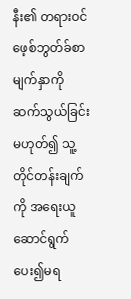နီး၏ တရားဝင်ဖေ့စ်ဘွတ်ခ်စာမျက်နှာကို ဆက်သွယ်ခြင်းမဟုတ်၍ သူ့တိုင်တန်းချက်ကို အရေးယူဆောင်ရွက်ပေး၍မရ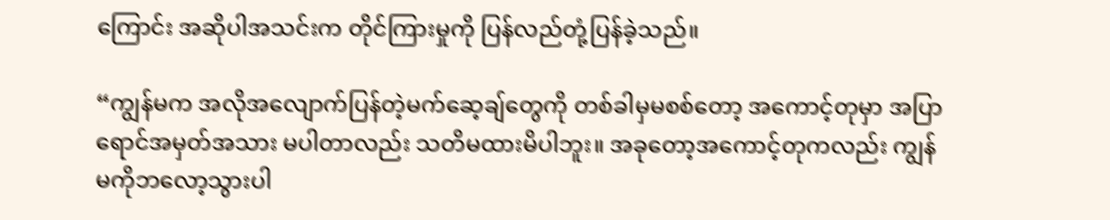ကြောင်း အဆိုပါအသင်းက တိုင်ကြားမှုကို ပြန်လည်တုံ့ပြန်ခဲ့သည်။

“ကျွန်မက အလိုအလျောက်ပြန်တဲ့မက်ဆေ့ချ်တွေကို တစ်ခါမှမစစ်တော့ အကောင့်တုမှာ အပြာရောင်အမှတ်အသား မပါတာလည်း သတိမထားမိပါဘူး။ အခုတော့အကောင့်တုကလည်း ကျွန်မကိုဘလော့သွားပါ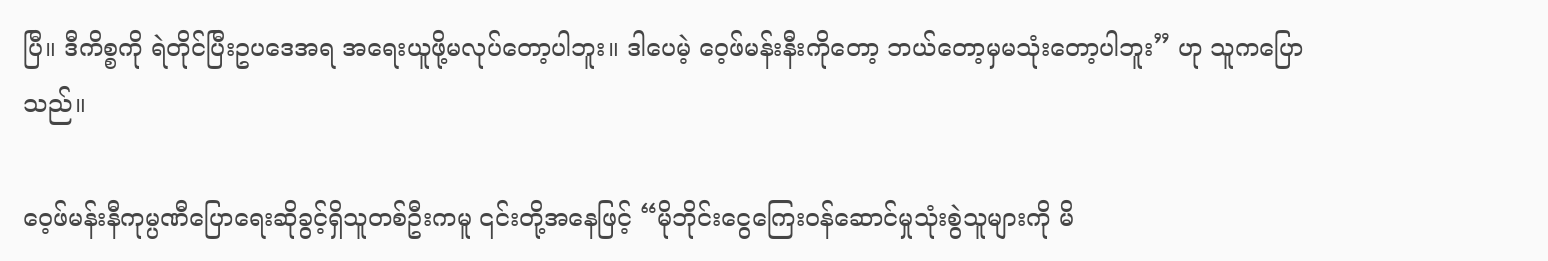ပြီ။ ဒီကိစ္စကို ရဲတိုင်ပြီးဥပဒေအရ အရေးယူဖို့မလုပ်တော့ပါဘူး။ ဒါပေမဲ့ ဝေ့ဖ်မန်းနီးကိုတော့ ဘယ်တော့မှမသုံးတော့ပါဘူး” ဟု သူကပြောသည်။

ဝေ့ဖ်မန်းနီကုမ္ပဏီပြောရေးဆိုခွင့်ရှိသူတစ်ဦးကမူ ၎င်းတို့အနေဖြင့် “မိုဘိုင်းငွေကြေးဝန်ဆောင်မှုသုံးစွဲသူများကို မိ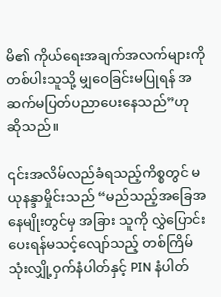မိ၏ ကိုယ်ရေးအချက်အလက်များကို တစ်ပါးသူသို့ မျှဝေခြင်းမပြုရန် အဆက်မပြတ်ပညာပေးနေသည်”ဟု ဆိုသည်။

၎င်းအလိမ်လည်ခံရသည့်ကိစ္စတွင် မယုနန္ဒာမှိုင်းသည် “မည်သည့်အခြေအနေမျိုးတွင်မှ အခြား သူကို လွှဲပြောင်းပေးရန်မသင့်လျော်သည့် တစ်ကြိမ်သုံးလျှို့ဝှက်နံပါတ်နှင့် PIN နံပါတ်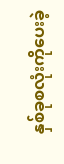နှစ်ခုစလုံးကိုပေးခဲ့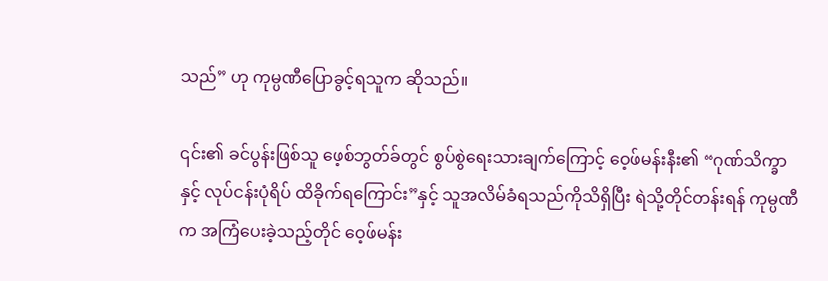သည်” ဟု ကုမ္ပဏီပြောခွင့်ရသူက ဆိုသည်။

၎င်း၏ ခင်ပွန်းဖြစ်သူ ဖေ့စ်ဘွတ်ခ်တွင် စွပ်စွဲရေးသားချက်ကြောင့် ဝေ့ဖ်မန်းနီး၏ “ဂုဏ်သိက္ခာနှင့် လုပ်ငန်းပုံရိပ် ထိခိုက်ရကြောင်း”နှင့် သူအလိမ်ခံရသည်ကိုသိရှိပြီး ရဲသို့တိုင်တန်းရန် ကုမ္ပဏီက အကြံပေးခဲ့သည့်တိုင် ဝေ့ဖ်မန်း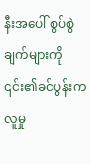နီးအပေါ် စွပ်စွဲချက်များကို ၎င်း၏ခင်ပွန်းက လူမှု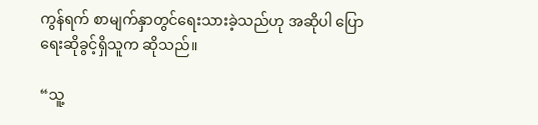ကွန်ရက် စာမျက်နှာတွင်ရေးသားခဲ့သည်ဟု အဆိုပါ ပြောရေးဆိုခွင့်ရှိသူက ဆိုသည်။

“သူ့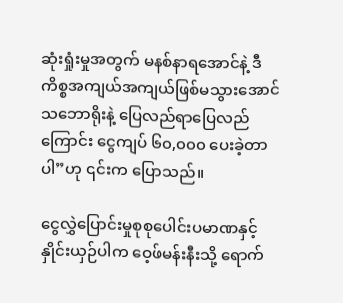ဆုံးရှုံးမှုအတွက် မနစ်နာရအောင်နဲ့ ဒီကိစ္စအကျယ်အကျယ်ဖြစ်မသွားအောင် သဘောရိုးနဲ့ ပြေလည်ရာပြေလည်ကြောင်း ငွေကျပ် ၆၀,၀၀၀ ပေးခဲ့တာပါ”ဟု ၎င်းက ပြောသည်။

ငွေလွှဲပြောင်းမှုစုစုပေါင်းပမာဏနှင့်နှိုင်းယှဉ်ပါက ဝေ့ဖ်မန်းနီးသို့ ရောက်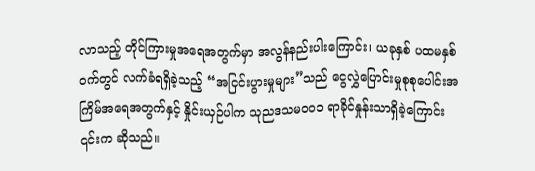လာသည့် တိုင်ကြားမှုအရေအတွက်မှာ အလွန်နည်းပါးကြောင်း၊ ယခုနှစ် ပထမနှစ်ဝက်တွင် လက်ခံရရှိခဲ့သည့် “အငြင်းပွားမှုများ”သည် ငွေလွှဲပြောင်းမှုစုစုပေါင်းအကြိမ်အရေအတွက်နှင့် နှိုင်းယှဉ်ပါက သုညဒသမ၀၀၁ ရာခိုင်နှုန်းသာရှိခဲ့ကြောင်း ၎င်းက ဆိုသည်။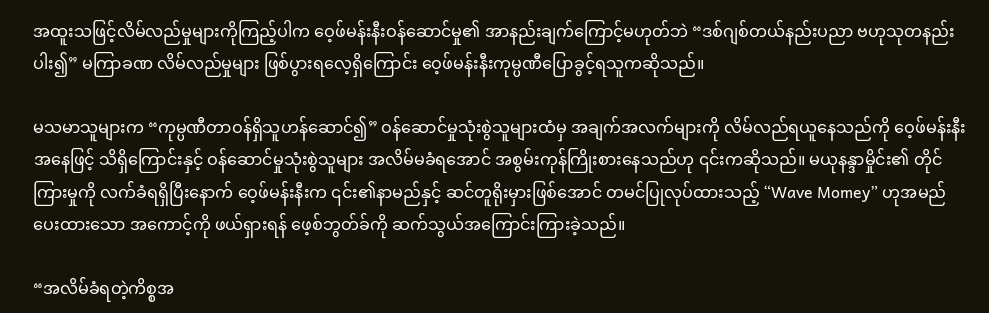အထူးသဖြင့်လိမ်လည်မှုများကိုကြည့်ပါက ဝေ့ဖ်မန်းနီးဝန်ဆောင်မှု၏ အာနည်းချက်ကြောင့်မဟုတ်ဘဲ “ဒစ်ဂျစ်တယ်နည်းပညာ ဗဟုသုတနည်းပါး၍” မကြာခဏ လိမ်လည်မှုများ ဖြစ်ပွားရလေ့ရှိကြောင်း ဝေ့ဖ်မန်းနီးကုမ္ပဏီပြောခွင့်ရသူကဆိုသည်။

မသမာသူများက “ကုမ္ပဏီတာဝန်ရှိသူဟန်ဆောင်၍” ဝန်ဆောင်မှုသုံးစွဲသူများထံမှ အချက်အလက်များကို လိမ်လည်ရယူနေသည်ကို ဝေ့ဖ်မန်းနီးအနေဖြင့် သိရှိကြောင်းနှင့် ဝန်ဆောင်မှုသုံးစွဲသူများ အလိမ်မခံရအောင် အစွမ်းကုန်ကြိုးစားနေသည်ဟု ၎င်းကဆိုသည်။ မယုနန္ဒာမှိုင်း၏ တိုင်ကြားမှုကို လက်ခံရရှိပြီးနောက် ဝေ့ဖ်မန်းနီးက ၎င်း၏နာမည်နှင့် ဆင်တူရိုးမှားဖြစ်အောင် တမင်ပြုလုပ်ထားသည့် “Wave Momey” ဟုအမည်ပေးထားသော အကောင့်ကို ဖယ်ရှားရန် ဖေ့စ်ဘွတ်ခ်ကို ဆက်သွယ်အကြောင်းကြားခဲ့သည်။

“အလိမ်ခံရတဲ့ကိစ္စအ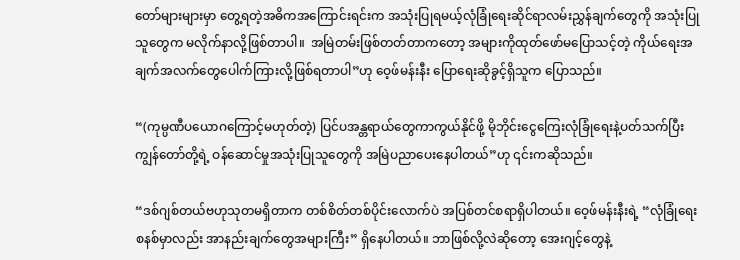တော်များများမှာ တွေ့ရတဲ့အဓိကအကြောင်းရင်းက အသုံးပြုရမယ့်လုံခြုံရေးဆိုင်ရာလမ်းညွှန်ချက်တွေကို အသုံးပြုသူတွေက မလိုက်နာလို့ဖြစ်တာပါ။  အမြဲတမ်းဖြစ်တတ်တာကတော့ အများကိုထုတ်ဖော်မပြောသင့်တဲ့ ကိုယ်ရေးအချက်အလက်တွေပေါက်ကြားလို့ဖြစ်ရတာပါ”ဟု ဝေ့ဖ်မန်းနီး ပြောရေးဆိုခွင့်ရှိသူက ပြောသည်။

“(ကုမ္ပဏီပယောဂကြောင့်မဟုတ်တဲ့) ပြင်ပအန္တရာယ်တွေကာကွယ်နိုင်ဖို့ မိုဘိုင်းငွေကြေးလုံခြုံရေးနဲ့ပတ်သက်ပြီး ကျွန်တော်တို့ရဲ့ ဝန်ဆောင်မှုအသုံးပြုသူတွေကို အမြဲပညာပေးနေပါတယ်”ဟု ၎င်းကဆိုသည်။

“ဒစ်ဂျစ်တယ်ဗဟုသုတမရှိတာက တစ်စိတ်တစ်ပိုင်းလောက်ပဲ အပြစ်တင်စရာရှိပါတယ်။ ဝေ့ဖ်မန်းနီးရဲ့ “လုံခြုံရေးစနစ်မှာလည်း အာနည်းချက်တွေအများကြီး” ရှိနေပါတယ်။ ဘာဖြစ်လို့လဲဆိုတော့ အေးဂျင့်တွေနဲ့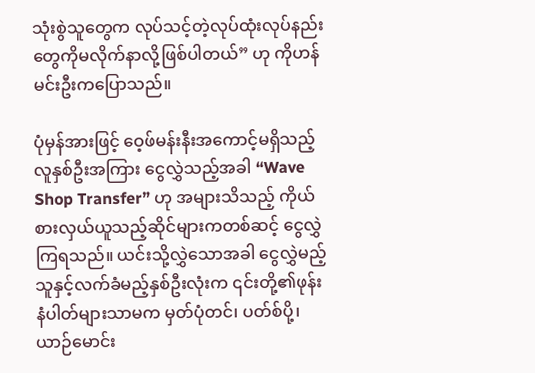သုံးစွဲသူတွေက လုပ်သင့်တဲ့လုပ်ထုံးလုပ်နည်းတွေကိုမလိုက်နာလို့ဖြစ်ပါတယ်” ဟု ကိုဟန်မင်းဦးကပြောသည်။

ပုံမှန်အားဖြင့် ဝေ့ဖ်မန်းနီးအကောင့်မရှိသည့်လူနှစ်ဦးအကြား ငွေလွှဲသည့်အခါ “Wave Shop Transfer” ဟု အများသိသည့် ကိုယ်စားလှယ်ယူသည့်ဆိုင်များကတစ်ဆင့် ငွေလွှဲကြရသည်။ ယင်းသို့လွှဲသောအခါ ငွေလွှဲမည့်သူနှင့်လက်ခံမည့်နှစ်ဦးလုံးက ၎င်းတို့၏ဖုန်းနံပါတ်များသာမက မှတ်ပုံတင်၊ ပတ်စ်ပို့၊ ယာဉ်မောင်း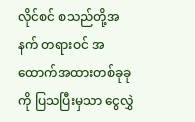လိုင်စင် စသည်တို့အနက် တရားဝင် အထောက်အထားတစ်ခုခုကို ပြသပြီးမှသာ ငွေလွှဲ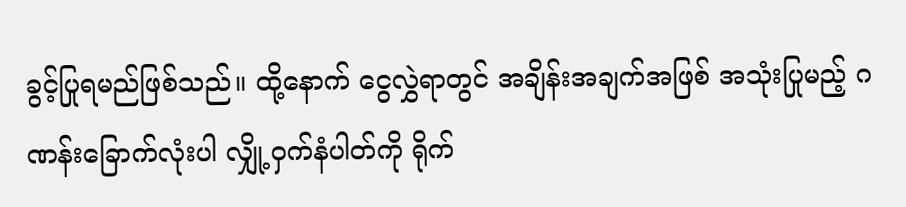ခွင့်ပြုရမည်ဖြစ်သည်။ ထို့နောက် ငွေလွှဲရာတွင် အချိန်းအချက်အဖြစ် အသုံးပြုမည့် ဂဏန်းခြောက်လုံးပါ လျှို့ဝှက်နံပါတ်ကို ရိုက်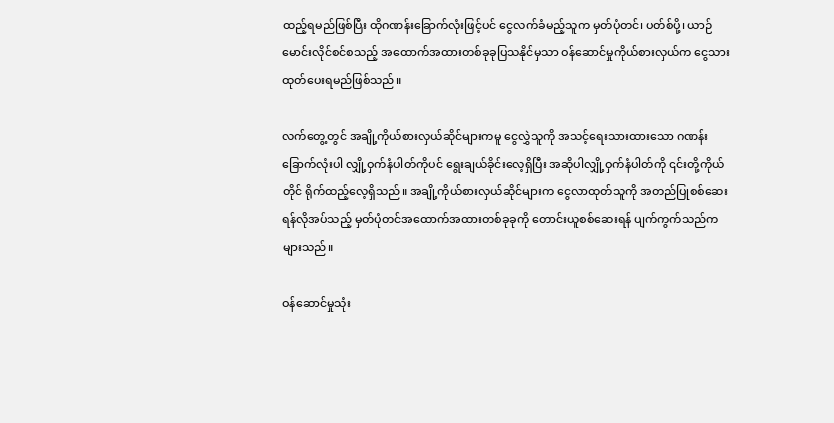ထည့်ရမည်ဖြစ်ပြီး ထိုဂဏန်းခြောက်လုံးဖြင့်ပင် ငွေလက်ခံမည့်သူက မှတ်ပုံတင်၊ ပတ်စ်ပို့၊ ယာဉ်မောင်းလိုင်စင်စသည့် အထောက်အထားတစ်ခုခုပြသနိုင်မှသာ ဝန်ဆောင်မှုကိုယ်စားလှယ်က ငွေသားထုတ်ပေးရမည်ဖြစ်သည်။

လက်တွေ့တွင် အချို့ကိုယ်စားလှယ်ဆိုင်များကမူ ငွေလွှဲသူကို အသင့်ရေးသားထားသော ဂဏန်းခြောက်လုံးပါ လျှို့ဝှက်နံပါတ်ကိုပင် ရွေးချယ်ခိုင်းလေ့ရှိပြီး အဆိုပါလျှို့ဝှက်နံပါတ်ကို ၎င်းတို့ကိုယ်တိုင် ရိုက်ထည့်လေ့ရှိသည်။ အချို့ကိုယ်စားလှယ်ဆိုင်များက ငွေလာထုတ်သူကို အတည်ပြုစစ်ဆေးရန်လိုအပ်သည့် မှတ်ပုံတင်အထောက်အထားတစ်ခုခုကို တောင်းယူစစ်ဆေးရန် ပျက်ကွက်သည်ကများသည်။

ဝန်ဆောင်မှုသုံး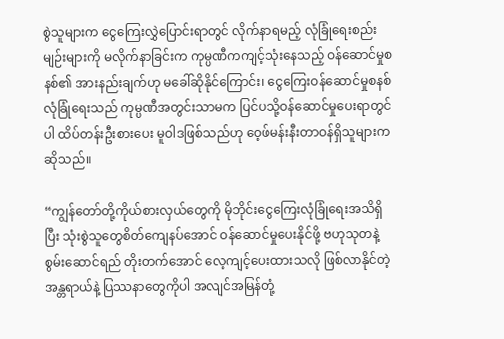စွဲသူများက ငွေကြေးလွှဲပြောင်းရာတွင် လိုက်နာရမည့် လုံခြုံရေးစည်းမျဉ်းများကို မလိုက်နာခြင်းက ကုမ္ပဏီကကျင့်သုံးနေသည့် ဝန်ဆောင်မှုစနစ်၏ အားနည်းချက်ဟု မခေါ်ဆိုနိုင်ကြောင်း၊ ငွေကြေးဝန်ဆောင်မှုစနစ်လုံခြုံရေးသည် ကုမ္ပဏီအတွင်းသာမက ပြင်ပသို့ဝန်ဆောင်မှုပေးရာတွင်ပါ ထိပ်တန်းဦးစားပေး မူဝါဒဖြစ်သည်ဟု ဝေ့ဖ်မန်းနီးတာဝန်ရှိသူများက ဆိုသည်။

“ကျွန်တော်တို့ကိုယ်စားလှယ်တွေကို မိုဘိုင်းငွေကြေးလုံခြုံရေးအသိရှိပြီး သုံးစွဲသူတွေစိတ်ကျေနပ်အောင် ဝန်ဆောင်မှုပေးနိုင်ဖို့ ဗဟုသုတနဲ့ စွမ်းဆောင်ရည် တိုးတက်အောင် လေ့ကျင့်ပေးထားသလို ဖြစ်လာနိုင်တဲ့အန္တရာယ်နဲ့ ပြဿနာတွေကိုပါ အလျင်အမြန်တုံ့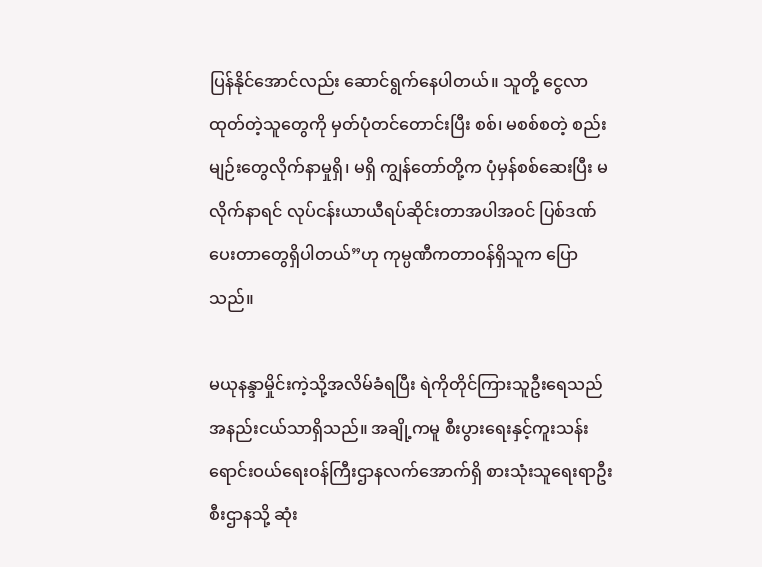ပြန်နိုင်အောင်လည်း ဆောင်ရွက်နေပါတယ်။ သူတို့ ငွေလာထုတ်တဲ့သူတွေကို မှတ်ပုံတင်တောင်းပြီး စစ်၊ မစစ်စတဲ့ စည်းမျဉ်းတွေလိုက်နာမှုရှိ၊ မရှိ ကျွန်တော်တို့က ပုံမှန်စစ်ဆေးပြီး မလိုက်နာရင် လုပ်ငန်းယာယီရပ်ဆိုင်းတာအပါအဝင် ပြစ်ဒဏ်ပေးတာတွေရှိပါတယ်”ဟု ကုမ္ပဏီကတာဝန်ရှိသူက ပြောသည်။

မယုနန္ဒာမှိုင်းကဲ့သို့အလိမ်ခံရပြီး ရဲကိုတိုင်ကြားသူဦးရေသည် အနည်းငယ်သာရှိသည်။ အချို့ကမူ စီးပွားရေးနှင့်ကူးသန်းရောင်းဝယ်ရေးဝန်ကြီးဌာနလက်အောက်ရှိ စားသုံးသူရေးရာဦးစီးဌာနသို့ ဆုံး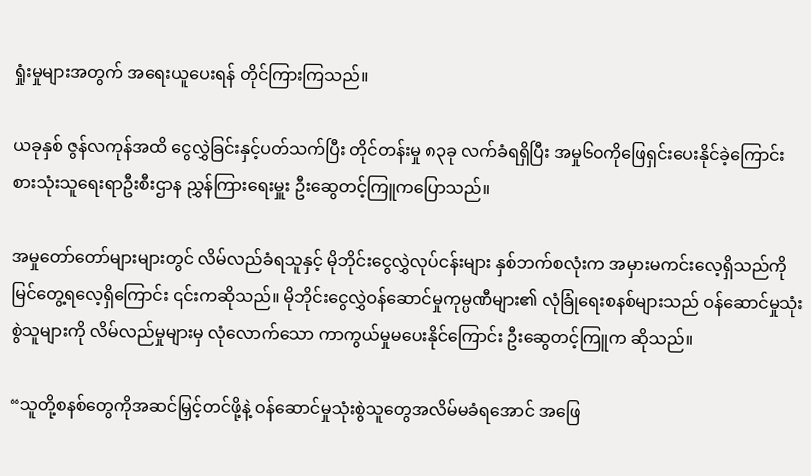ရှုံးမှုများအတွက် အရေးယူပေးရန် တိုင်ကြားကြသည်။

ယခုနှစ် ဇွန်လကုန်အထိ ငွေလွှဲခြင်းနှင့်ပတ်သက်ပြီး တိုင်တန်းမှု ၈၃ခု လက်ခံရရှိပြီး အမှု၆၀ကိုဖြေရှင်းပေးနိုင်ခဲ့ကြောင်း စားသုံးသူရေးရာဦးစီးဌာန ညွှန်ကြားရေးမှူး ဦးဆွေတင့်ကြူကပြောသည်။

အမှုတော်တော်များများတွင် လိမ်လည်ခံရသူနှင့် မိုဘိုင်းငွေလွှဲလုပ်ငန်းများ နှစ်ဘက်စလုံးက အမှားမကင်းလေ့ရှိသည်ကို မြင်တွေ့ရလေ့ရှိကြောင်း ၎င်းကဆိုသည်။ မိုဘိုင်းငွေလွှဲဝန်ဆောင်မှုကုမ္ပဏီများ၏ လုံခြုံရေးစနစ်များသည် ဝန်ဆောင်မှုသုံးစွဲသူများကို လိမ်လည်မှုများမှ လုံလောက်သော ကာကွယ်မှုမပေးနိုင်ကြောင်း ဦးဆွေတင့်ကြူက ဆိုသည်။

“သူတို့စနစ်တွေကိုအဆင်မြှင့်တင်ဖို့နဲ့ ဝန်ဆောင်မှုသုံးစွဲသူတွေအလိမ်မခံရအောင် အဖြေ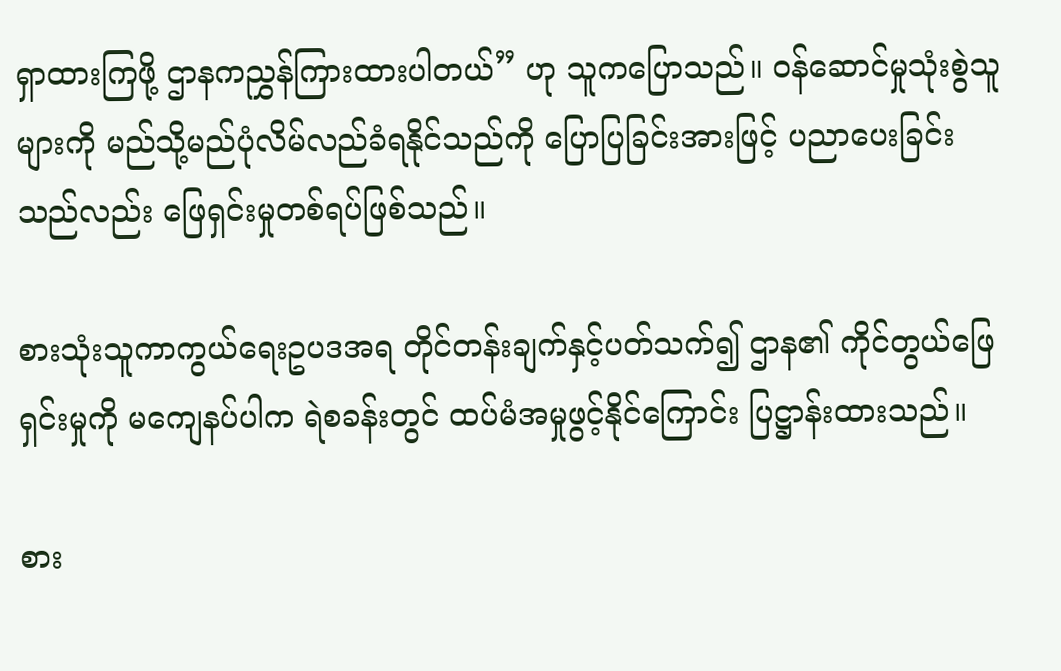ရှာထားကြဖို့ ဌာနကညွှန်ကြားထားပါတယ်” ဟု သူကပြောသည်။ ဝန်ဆောင်မှုသုံးစွဲသူများကို မည်သို့မည်ပုံလိမ်လည်ခံရနိုင်သည်ကို ပြောပြခြင်းအားဖြင့် ပညာပေးခြင်းသည်လည်း ဖြေရှင်းမှုတစ်ရပ်ဖြစ်သည်။

စားသုံးသူကာကွယ်ရေးဥပဒအရ တိုင်တန်းချက်နှင့်ပတ်သက်၍ ဌာန၏ ကိုင်တွယ်ဖြေရှင်းမှုကို မကျေနပ်ပါက ရဲစခန်းတွင် ထပ်မံအမှုဖွင့်နိုင်ကြောင်း ပြဋ္ဌာန်းထားသည်။

စား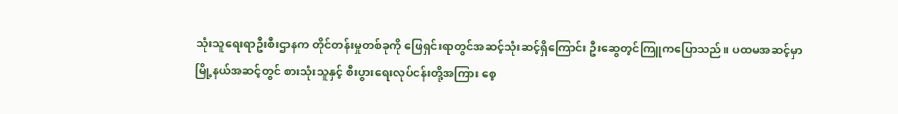သုံးသူရေးရာဦးစီးဌာနက တိုင်တန်းမှုတစ်ခုကို ဖြေရှင်းရာတွင်အဆင့်သုံးဆင့်ရှိကြောင်း ဦးဆွေတ့င်ကြူကပြောသည်။ ပထမအဆင့်မှာ မြို့နယ်အဆင့်တွင် စားသုံးသူနှင့် စီးပွားရေးလုပ်ငန်းတို့အကြား စေ့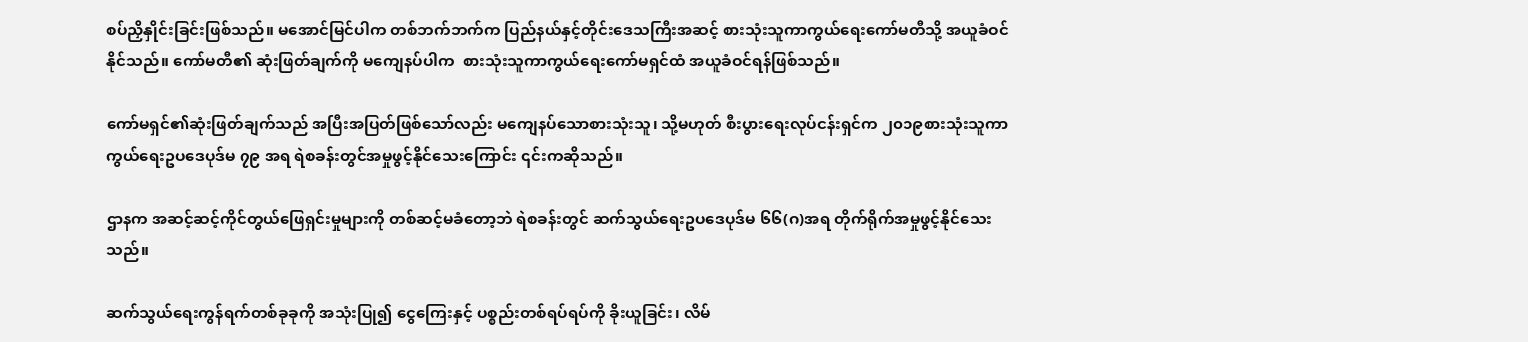စပ်ညှိနှိုင်းခြင်းဖြစ်သည်။ မအောင်မြင်ပါက တစ်ဘက်ဘက်က ပြည်နယ်နှင့်တိုင်းဒေသကြီးအဆင့် စားသုံးသူကာကွယ်ရေးကော်မတီသို့ အယူခံဝင်နိုင်သည်။ ကော်မတီ၏ ဆုံးဖြတ်ချက်ကို မကျေနပ်ပါက  စားသုံးသူကာကွယ်ရေးကော်မရှင်ထံ အယူခံဝင်ရန်ဖြစ်သည်။

ကော်မရှင်၏ဆုံးဖြတ်ချက်သည် အပြီးအပြတ်ဖြစ်သော်လည်း မကျေနပ်သောစားသုံးသူ၊ သို့မဟုတ် စီးပွားရေးလုပ်ငန်းရှင်က ၂၀၁၉စားသုံးသူကာကွယ်ရေးဥပဒေပုဒ်မ ၇၉ အရ ရဲစခန်းတွင်အမှုဖွင့်နိုင်သေးကြောင်း ၎င်းကဆိုသည်။

ဌာနက အဆင့်ဆင့်ကိုင်တွယ်ဖြေရှင်းမှုများကို တစ်ဆင့်မခံတော့ဘဲ ရဲစခန်းတွင် ဆက်သွယ်ရေးဥပဒေပုဒ်မ ၆၆(ဂ)အရ တိုက်ရိုက်အမှုဖွင့်နိုင်သေးသည်။

ဆက်သွယ်ရေးကွန်ရက်တစ်ခုခုကို အသုံးပြု၍ ငွေကြေးနှင့် ပစ္စည်းတစ်ရပ်ရပ်ကို ခိုးယူခြင်း၊ လိမ်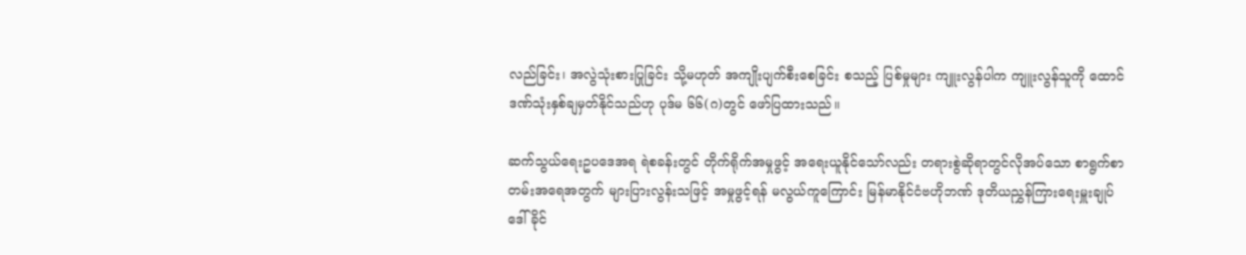လည်ခြင်း၊ အလွဲသုံးစားပြုခြင်း သို့မဟုတ် အကျိုးပျက်စီးစေခြင်း စသည့် ပြစ်မှုများ ကျူးလွန်ပါက ကျူးလွန်သူကို ထောင်ဒဏ်သုံးနှစ်ချမှတ်နိုင်သည်ဟု ပုဒ်မ ၆၆(ဂ)တွင် ဖော်ပြထားသည်။

ဆက်သွယ်ရေးဥပဒေအရ ရဲစခန်းတွင် တိုက်ရိုက်အမှုဖွင့် အရေးယူနိုင်သော်လည်း တရားစွဲဆိုရာတွင်လိုအပ်သော စာရွက်စာတမ်းအရေအတွက် များပြားလွန်းသဖြင့် အမှုဖွင့်ရန် မလွယ်ကူကြောင်း မြန်မာနိုင်ငံဗဟိုဘဏ် ဒုတိယညွှန်ကြားရေးမှူးချုပ် ဒေါ်ခိုင်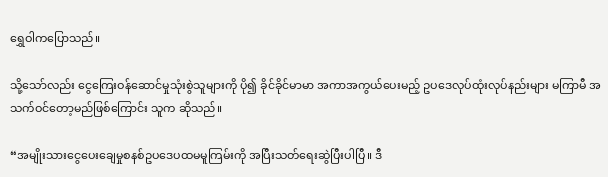ရွှေဝါကပြောသည်။

သို့သော်လည်း ငွေကြေးဝန်ဆောင်မှုသုံးစွဲသူများကို ပို၍ ခိုင်ခိုင်မာမာ အကာအကွယ်ပေးမည့် ဥပဒေလုပ်ထုံးလုပ်နည်းများ မကြာမီ အသက်ဝင်တော့မည်ဖြစ်ကြောင်း သူက ဆိုသည်။

“အမျိုးသားငွေပေးချေမှုစနစ်ဥပဒေပထမမူကြမ်းကို အပြီးသတ်ရေးဆွဲပြီးပါပြီ။ ဒီ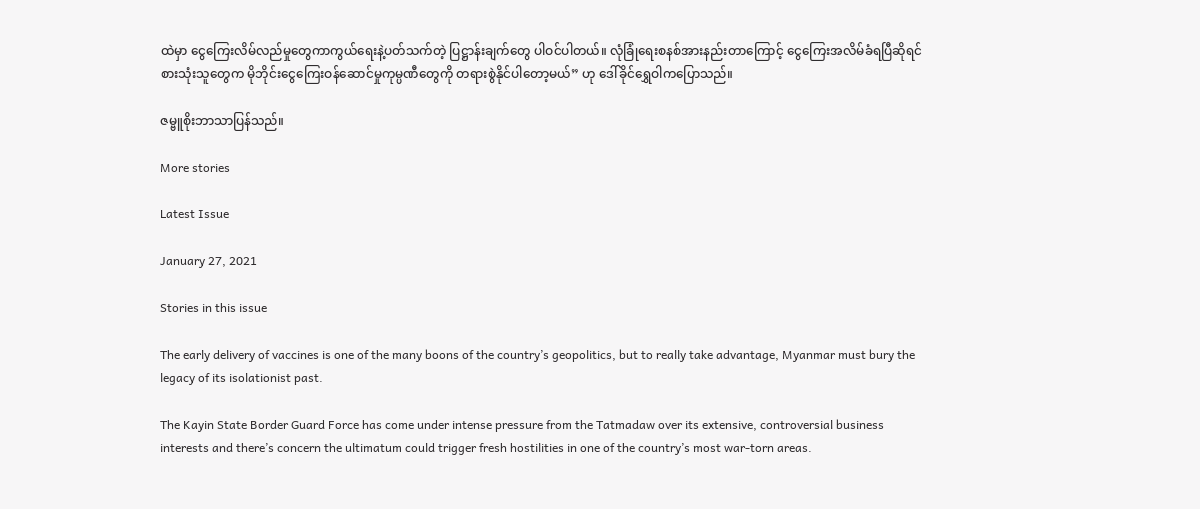ထဲမှာ ငွေကြေးလိမ်လည်မှုတွေကာကွယ်ရေးနဲ့ပတ်သက်တဲ့ ပြဋ္ဌာန်းချက်တွေ ပါဝင်ပါတယ်။ လုံခြုံရေးစနစ်အားနည်းတာကြောင့် ငွေကြေးအလိမ်ခံရပြီဆိုရင် စားသုံးသူတွေက မိုဘိုင်းငွေကြေးဝန်ဆောင်မှုကုမ္ပဏီတွေကို တရားစွဲနိုင်ပါတော့မယ်” ဟု ဒေါ်ခိုင်ရွှေဝါကပြောသည်။

ဇမ္ဗူစိုးဘာသာပြန်သည်။

More stories

Latest Issue

January 27, 2021

Stories in this issue

The early delivery of vaccines is one of the many boons of the country’s geopolitics, but to really take advantage, Myanmar must bury the legacy of its isolationist past.

The Kayin State Border Guard Force has come under intense pressure from the Tatmadaw over its extensive, controversial business interests and there’s concern the ultimatum could trigger fresh hostilities in one of the country’s most war-torn areas.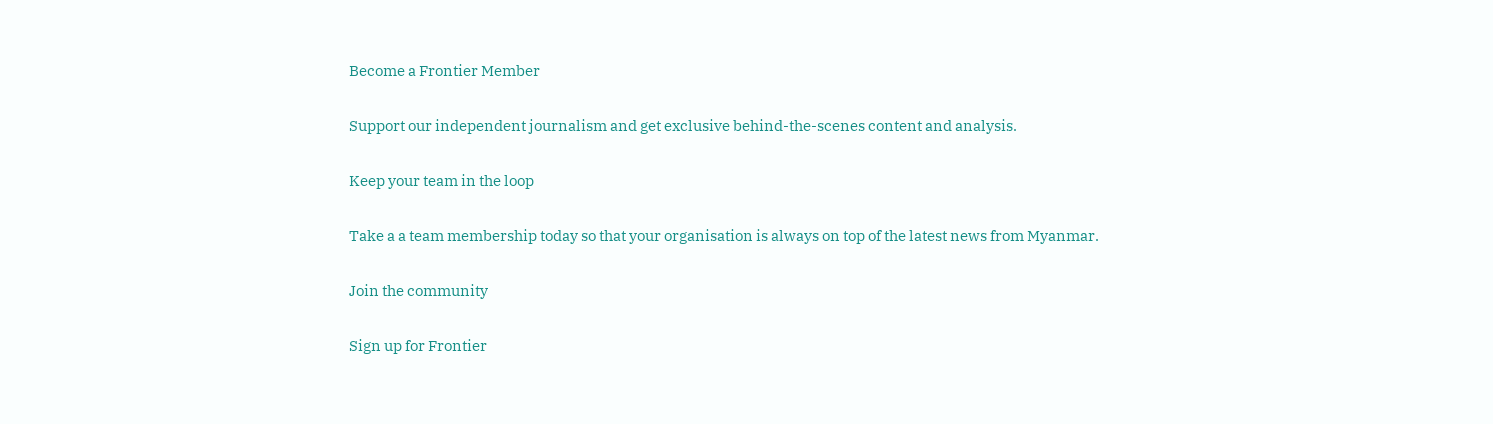Become a Frontier Member

Support our independent journalism and get exclusive behind-the-scenes content and analysis.

Keep your team in the loop

Take a a team membership today so that your organisation is always on top of the latest news from Myanmar.

Join the community

Sign up for Frontier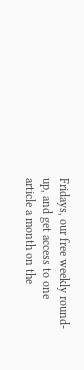Fridays, our free weekly round-up, and get access to one article a month on the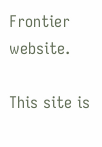Frontier website.

This site is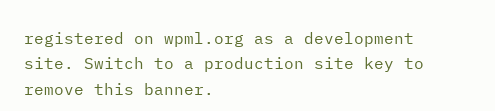registered on wpml.org as a development site. Switch to a production site key to remove this banner.